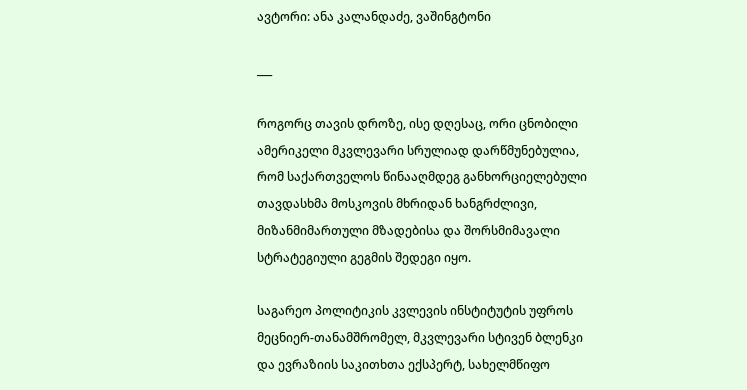ავტორი: ანა კალანდაძე, ვაშინგტონი

___

როგორც თავის დროზე, ისე დღესაც, ორი ცნობილი ამერიკელი მკვლევარი სრულიად დარწმუნებულია, რომ საქართველოს წინააღმდეგ განხორციელებული თავდასხმა მოსკოვის მხრიდან ხანგრძლივი, მიზანმიმართული მზადებისა და შორსმიმავალი სტრატეგიული გეგმის შედეგი იყო.

საგარეო პოლიტიკის კვლევის ინსტიტუტის უფროს მეცნიერ-თანამშრომელ, მკვლევარი სტივენ ბლენკი და ევრაზიის საკითხთა ექსპერტ, სახელმწიფო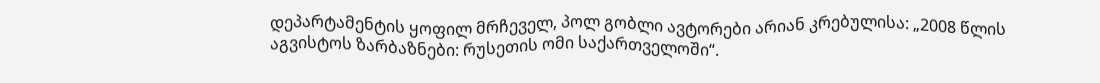დეპარტამენტის ყოფილ მრჩეველ, პოლ გობლი ავტორები არიან კრებულისა: „2008 წლის აგვისტოს ზარბაზნები: რუსეთის ომი საქართველოში“.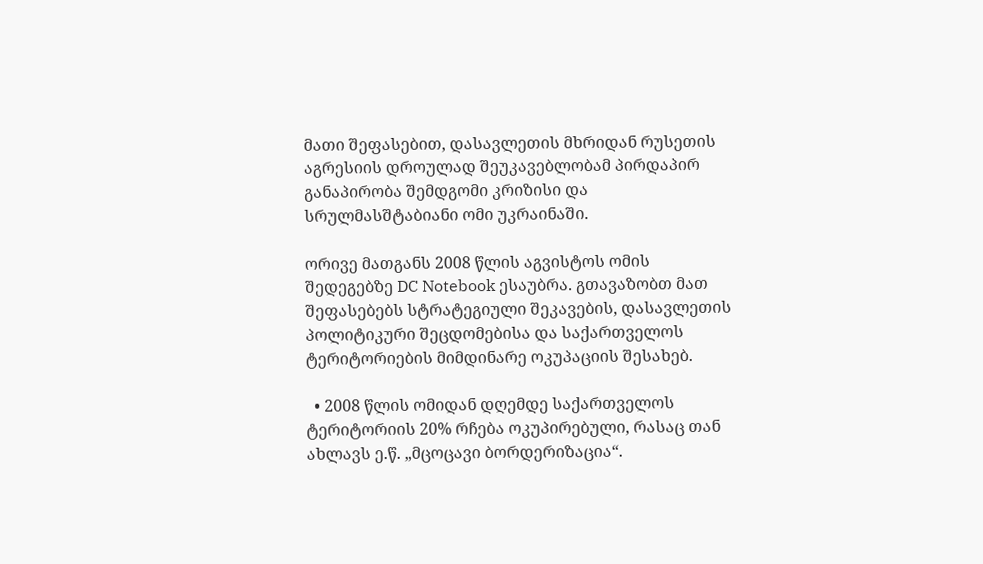მათი შეფასებით, დასავლეთის მხრიდან რუსეთის აგრესიის დროულად შეუკავებლობამ პირდაპირ განაპირობა შემდგომი კრიზისი და სრულმასშტაბიანი ომი უკრაინაში.

ორივე მათგანს 2008 წლის აგვისტოს ომის შედეგებზე DC Notebook ესაუბრა. გთავაზობთ მათ შეფასებებს სტრატეგიული შეკავების, დასავლეთის პოლიტიკური შეცდომებისა და საქართველოს ტერიტორიების მიმდინარე ოკუპაციის შესახებ.

  • 2008 წლის ომიდან დღემდე საქართველოს ტერიტორიის 20% რჩება ოკუპირებული, რასაც თან ახლავს ე.წ. „მცოცავი ბორდერიზაცია“.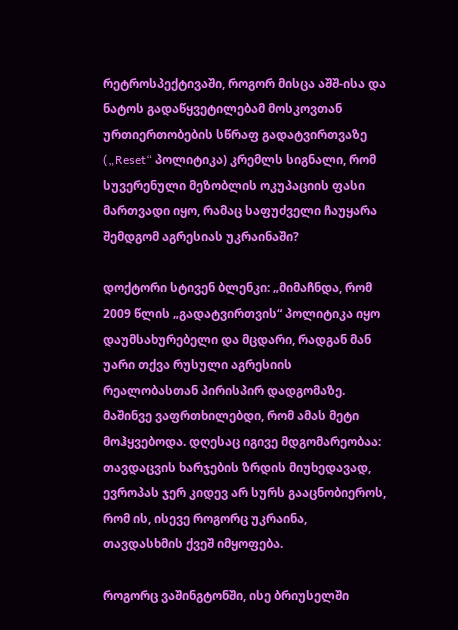რეტროსპექტივაში, როგორ მისცა აშშ-ისა და ნატოს გადაწყვეტილებამ მოსკოვთან ურთიერთობების სწრაფ გადატვირთვაზე („Reset“ პოლიტიკა) კრემლს სიგნალი, რომ სუვერენული მეზობლის ოკუპაციის ფასი მართვადი იყო, რამაც საფუძველი ჩაუყარა შემდგომ აგრესიას უკრაინაში?

დოქტორი სტივენ ბლენკი: „მიმაჩნდა, რომ 2009 წლის „გადატვირთვის“ პოლიტიკა იყო დაუმსახურებელი და მცდარი, რადგან მან უარი თქვა რუსული აგრესიის რეალობასთან პირისპირ დადგომაზე. მაშინვე ვაფრთხილებდი, რომ ამას მეტი მოჰყვებოდა. დღესაც იგივე მდგომარეობაა: თავდაცვის ხარჯების ზრდის მიუხედავად, ევროპას ჯერ კიდევ არ სურს გააცნობიეროს, რომ ის, ისევე როგორც უკრაინა, თავდასხმის ქვეშ იმყოფება.

როგორც ვაშინგტონში, ისე ბრიუსელში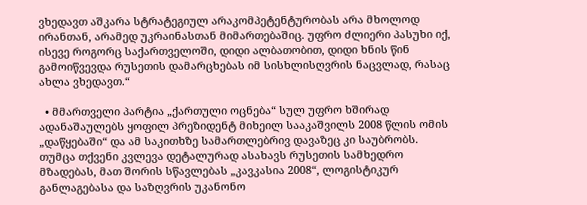ვხედავთ აშკარა სტრატეგიულ არაკომპეტენტურობას არა მხოლოდ ირანთან, არამედ უკრაინასთან მიმართებაშიც. უფრო ძლიერი პასუხი იქ, ისევე როგორც საქართველოში, დიდი ალბათობით, დიდი ხნის წინ გამოიწვევდა რუსეთის დამარცხებას იმ სისხლისღვრის ნაცვლად, რასაც ახლა ვხედავთ.“

  • მმართველი პარტია „ქართული ოცნება“ სულ უფრო ხშირად ადანაშაულებს ყოფილ პრეზიდენტ მიხეილ სააკაშვილს 2008 წლის ომის „დაწყებაში“ და ამ საკითხზე სამართლებრივ დავაზეც კი საუბრობს. თუმცა თქვენი კვლევა დეტალურად ასახავს რუსეთის სამხედრო მზადებას, მათ შორის სწავლებას „კავკასია 2008“, ლოგისტიკურ განლაგებასა და საზღვრის უკანონო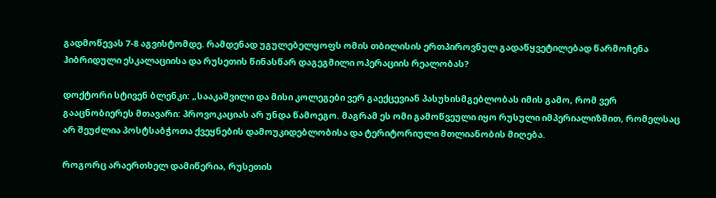გადმოწევას 7-8 აგვისტომდე. რამდენად უგულებელყოფს ომის თბილისის ერთპიროვნულ გადაწყვეტილებად წარმოჩენა ჰიბრიდული ესკალაციისა და რუსეთის წინასწარ დაგეგმილი ოპერაციის რეალობას?

დოქტორი სტივენ ბლენკი: „სააკაშვილი და მისი კოლეგები ვერ გაექცევიან პასუხისმგებლობას იმის გამო, რომ ვერ გააცნობიერეს მთავარი: პროვოკაციას არ უნდა წამოეგო. მაგრამ ეს ომი გამოწვეული იყო რუსული იმპერიალიზმით, რომელსაც არ შეუძლია პოსტსაბჭოთა ქვეყნების დამოუკიდებლობისა და ტერიტორიული მთლიანობის მიღება.

როგორც არაერთხელ დამიწერია, რუსეთის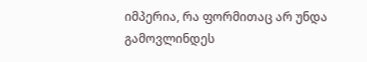იმპერია, რა ფორმითაც არ უნდა გამოვლინდეს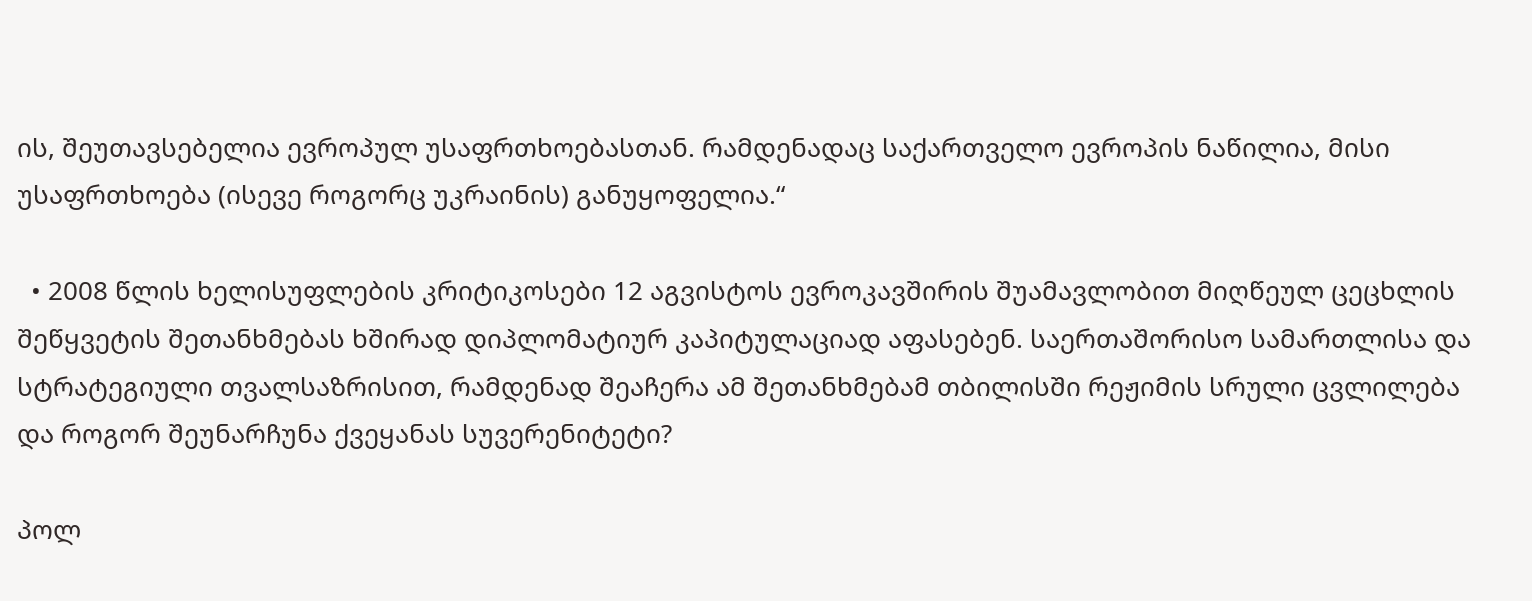ის, შეუთავსებელია ევროპულ უსაფრთხოებასთან. რამდენადაც საქართველო ევროპის ნაწილია, მისი უსაფრთხოება (ისევე როგორც უკრაინის) განუყოფელია.“

  • 2008 წლის ხელისუფლების კრიტიკოსები 12 აგვისტოს ევროკავშირის შუამავლობით მიღწეულ ცეცხლის შეწყვეტის შეთანხმებას ხშირად დიპლომატიურ კაპიტულაციად აფასებენ. საერთაშორისო სამართლისა და სტრატეგიული თვალსაზრისით, რამდენად შეაჩერა ამ შეთანხმებამ თბილისში რეჟიმის სრული ცვლილება და როგორ შეუნარჩუნა ქვეყანას სუვერენიტეტი?

პოლ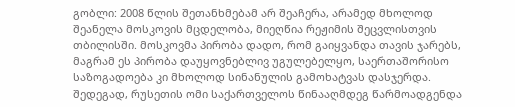გობლი: 2008 წლის შეთანხმებამ არ შეაჩერა, არამედ მხოლოდ შეანელა მოსკოვის მცდელობა, მიეღწია რეჟიმის შეცვლისთვის თბილისში. მოსკოვმა პირობა დადო, რომ გაიყვანდა თავის ჯარებს, მაგრამ ეს პირობა დაუყოვნებლივ უგულებელყო, საერთაშორისო საზოგადოება კი მხოლოდ სინანულის გამოხატვას დასჯერდა. შედეგად, რუსეთის ომი საქართველოს წინააღმდეგ წარმოადგენდა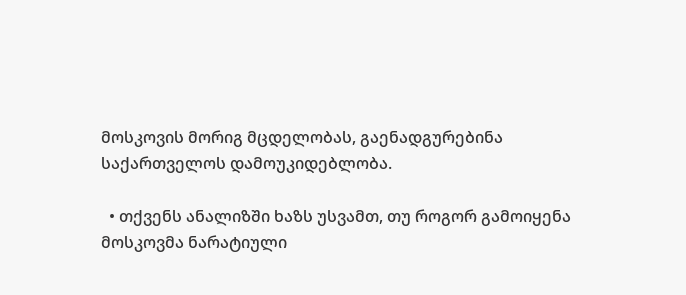მოსკოვის მორიგ მცდელობას, გაენადგურებინა საქართველოს დამოუკიდებლობა.

  • თქვენს ანალიზში ხაზს უსვამთ, თუ როგორ გამოიყენა მოსკოვმა ნარატიული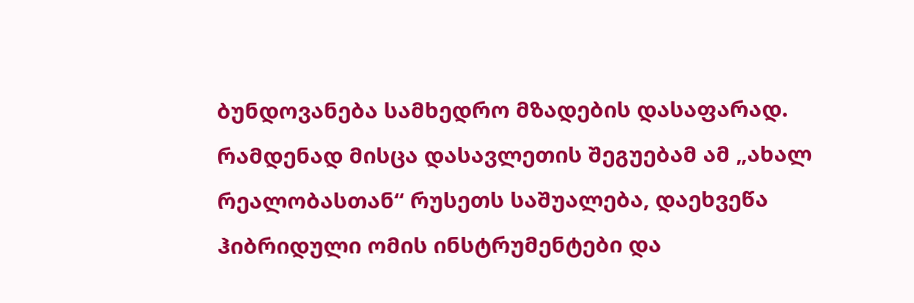ბუნდოვანება სამხედრო მზადების დასაფარად. რამდენად მისცა დასავლეთის შეგუებამ ამ „ახალ რეალობასთან“ რუსეთს საშუალება, დაეხვეწა ჰიბრიდული ომის ინსტრუმენტები და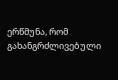ერწმუნა, რომ გახანგრძლივებული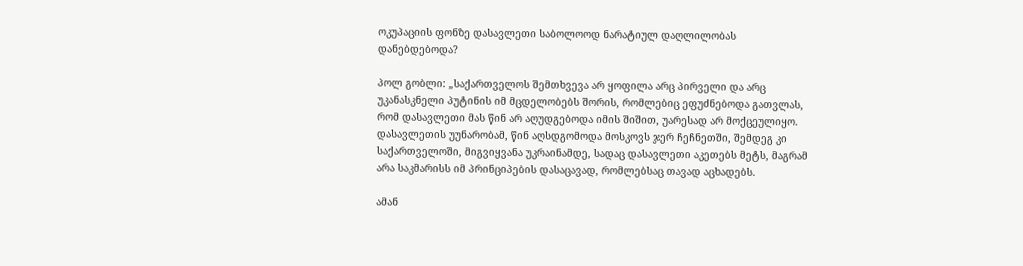ოკუპაციის ფონზე დასავლეთი საბოლოოდ ნარატიულ დაღლილობას დანებდებოდა?

პოლ გობლი: „საქართველოს შემთხვევა არ ყოფილა არც პირველი და არც უკანასკნელი პუტინის იმ მცდელობებს შორის, რომლებიც ეფუძნებოდა გათვლას, რომ დასავლეთი მას წინ არ აღუდგებოდა იმის შიშით, უარესად არ მოქცეულიყო. დასავლეთის უუნარობამ, წინ აღსდგომოდა მოსკოვს ჯერ ჩეჩნეთში, შემდეგ კი საქართველოში, მიგვიყვანა უკრაინამდე, სადაც დასავლეთი აკეთებს მეტს, მაგრამ არა საკმარისს იმ პრინციპების დასაცავად, რომლებსაც თავად აცხადებს.

ამან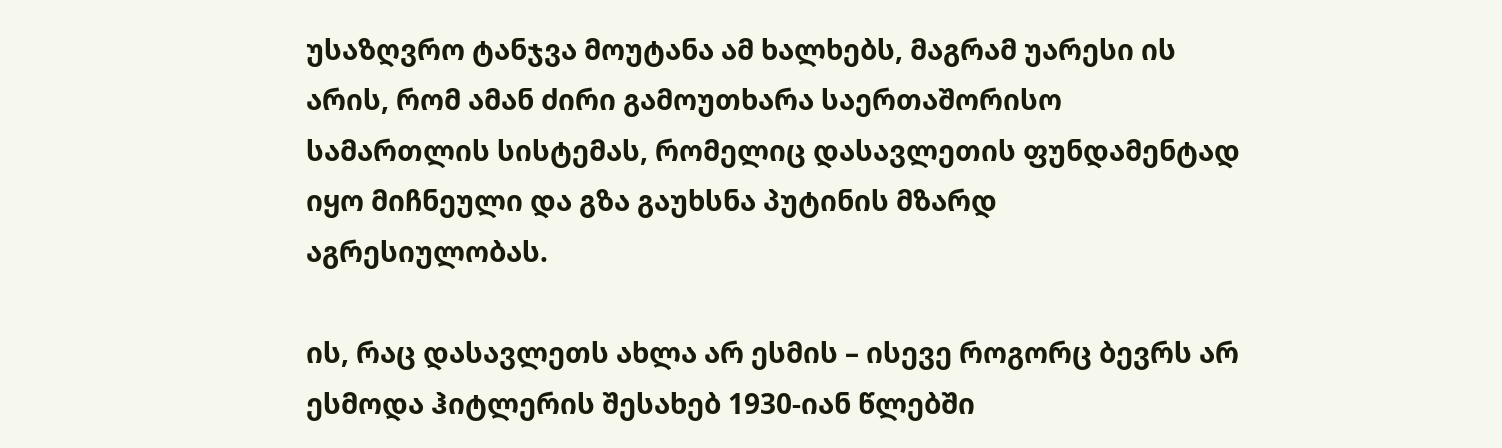უსაზღვრო ტანჯვა მოუტანა ამ ხალხებს, მაგრამ უარესი ის არის, რომ ამან ძირი გამოუთხარა საერთაშორისო სამართლის სისტემას, რომელიც დასავლეთის ფუნდამენტად იყო მიჩნეული და გზა გაუხსნა პუტინის მზარდ აგრესიულობას.

ის, რაც დასავლეთს ახლა არ ესმის – ისევე როგორც ბევრს არ ესმოდა ჰიტლერის შესახებ 1930-იან წლებში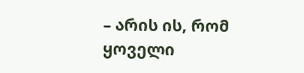– არის ის, რომ ყოველი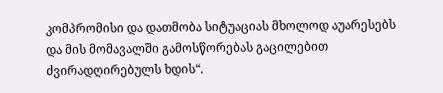კომპრომისი და დათმობა სიტუაციას მხოლოდ აუარესებს და მის მომავალში გამოსწორებას გაცილებით ძვირადღირებულს ხდის“.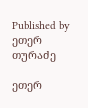Published by ეთერ თურაძე

ეთერ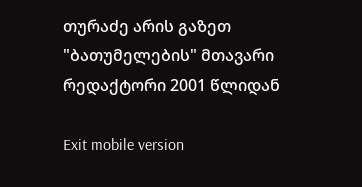თურაძე არის გაზეთ "ბათუმელების" მთავარი რედაქტორი 2001 წლიდან

Exit mobile version